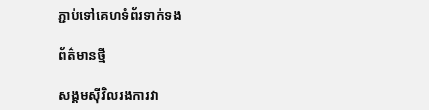ភ្ជាប់ទៅគេហទំព័រទាក់ទង

ព័ត៌មានថ្មី

សង្គមស៊ីវិលរងការវា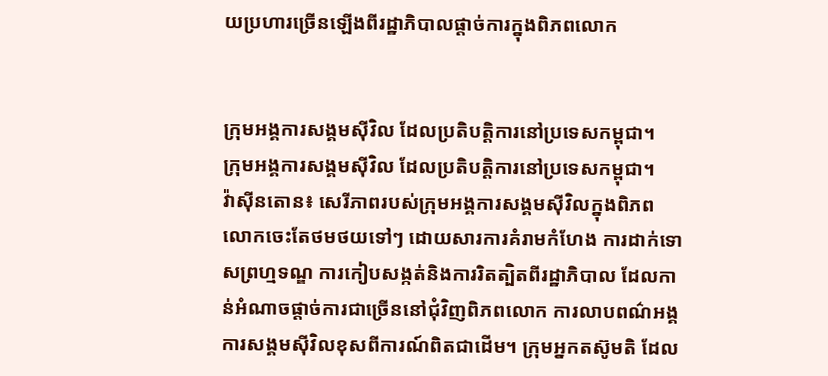យប្រហារច្រើនឡើងពីរដ្ឋាភិបាលផ្តាច់ការក្នុងពិភពលោក


ក្រុមអង្គការសង្គមស៊ីវិល ដែលប្រតិបត្តិការនៅប្រទេសកម្ពុជា។
ក្រុមអង្គការសង្គមស៊ីវិល ដែលប្រតិបត្តិការនៅប្រទេសកម្ពុជា។
វ៉ាស៊ីនតោន៖ សេរីភាពរបស់ក្រុមអង្គការសង្គមស៊ីវិលក្នុងពិភពលោកចេះតែថមថយទៅៗ ដោយសារការគំរាមកំហែង ការដាក់ទោសព្រហ្មទណ្ឌ ការកៀបសង្កត់និងការរិតត្បិតពីរដ្ឋាភិបាល ដែលកាន់អំណាចផ្តាច់ការជាច្រើននៅជុំវិញពិភពលោក ការលាបពណ៌អង្គការសង្គមស៊ីវិលខុសពីការណ៍ពិតជាដើម។ ក្រុមអ្នកតស៊ូមតិ ដែល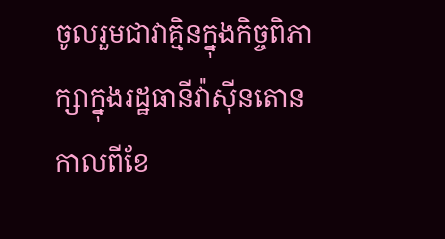ចូលរួមជាវាគ្មិនក្នុងកិច្ចពិភាក្សាក្នុងរដ្ឋធានីវ៉ាស៊ីនតោនកាលពីខែ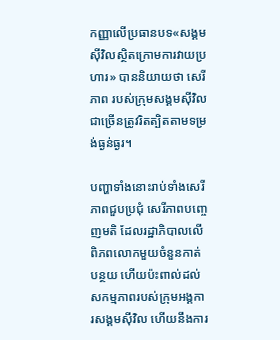កញ្ញាលើប្រធានបទ«សង្គមស៊ីវិលស្ថិតក្រោមការវាយប្រហារ» បាននិយាយថា សេរីភាព របស់ក្រុមសង្គមស៊ីវិលជាច្រើនត្រូវរិតត្បិតតាមទម្រង់ធ្ងន់ធ្ងរ។

បញ្ហាទាំងនោះរាប់ទាំងសេរីភាពជួបប្រជុំ សេរីភាពបញ្ចេញមតិ ដែលរដ្ឋាភិបាលលើពិភពលោកមួយចំនួនកាត់បន្ថយ ហើយប៉ះពាល់ដល់សកម្មភាពរបស់ក្រុមអង្គការសង្គមស៊ីវិល ហើយនឹងការ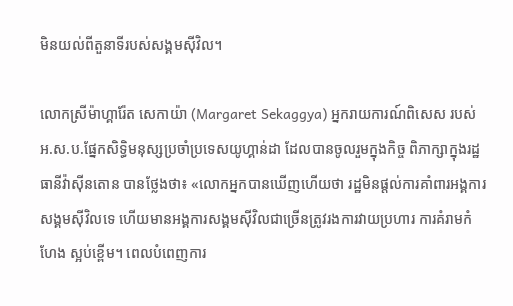មិនយល់ពីតួនាទីរបស់សង្គមស៊ីវិល។

លោកស្រីម៉ាហ្គារ៉ែត សេកាយ៉ា (Margaret Sekaggya) អ្នករាយការណ៍ពិសេស របស់អ.ស.ប.ផ្នែកសិទ្ធិមនុស្សប្រចាំប្រទេសយូហ្គាន់ដា ដែលបានចូលរួមក្នុងកិច្ច ពិភាក្សាក្នុងរដ្ឋធានីវ៉ាស៊ីនតោន បានថ្លែងថា៖ «លោកអ្នកបានឃើញហើយថា រដ្ឋមិនផ្តល់ការគាំពារអង្គការសង្គមស៊ីវិលទេ ហើយមានអង្គការសង្គមស៊ីវិលជាច្រើនត្រូវរងការវាយប្រហារ ការគំរាមកំហែង ស្អប់ខ្ពើម។ ពេលបំពេញការ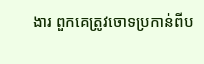ងារ ពួកគេត្រូវចោទប្រកាន់ពីប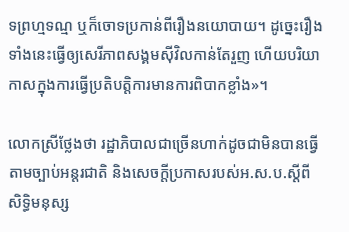ទព្រហ្មទណ្ម ឬក៏ចោទប្រកាន់ពីរឿងនយោបាយ។ ដូច្នេះរឿងទាំងនេះធ្វើឲ្យសេរីភាពសង្គមស៊ីវិលកាន់តែរួញ ហើយបរិយាកាសក្នុងការធ្វើប្រតិបត្តិការមានការពិបាកខ្លាំង»។

លោកស្រីថ្លែងថា រដ្ឋាភិបាលជាច្រើនហាក់ដូចជាមិនបានធ្វើតាមច្បាប់អន្តរជាតិ និងសេចក្តីប្រកាសរបស់អ.ស.ប.ស្តីពីសិទ្ធិមនុស្ស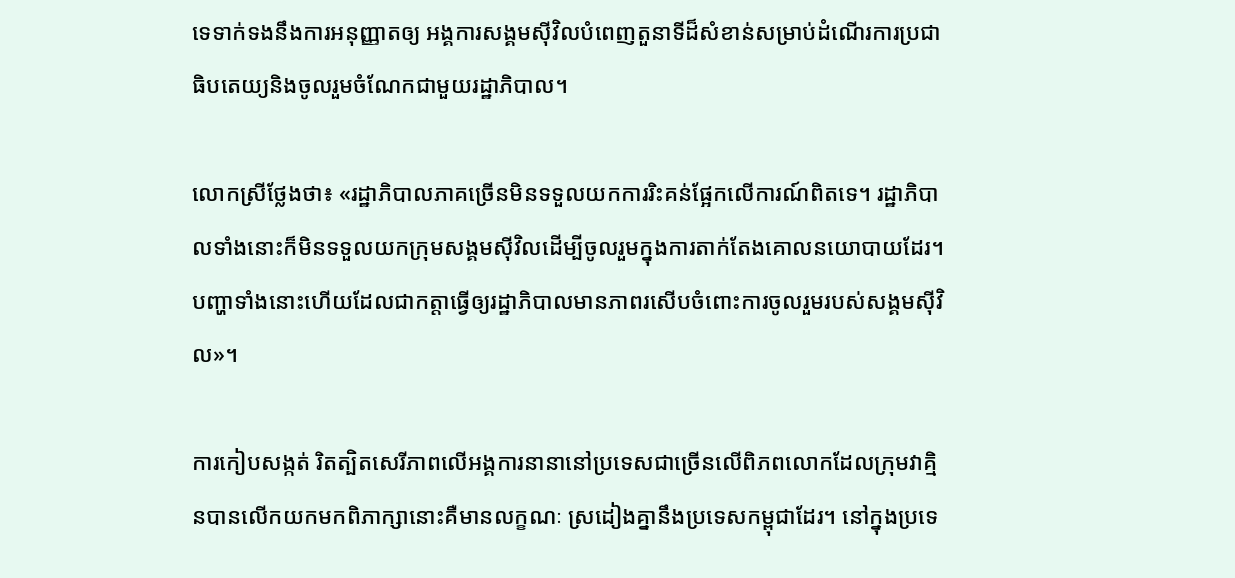ទេទាក់ទងនឹងការអនុញ្ញាតឲ្យ អង្គការសង្គមស៊ីវិលបំពេញតួនាទីដ៏សំខាន់សម្រាប់ដំណើរការប្រជាធិបតេយ្យនិងចូលរួមចំណែកជាមួយរដ្ឋាភិបាល។

លោកស្រីថ្លែងថា៖ «រដ្ឋាភិបាលភាគច្រើនមិនទទួលយកការរិះគន់ផ្អែកលើការណ៍ពិតទេ។ រដ្ឋាភិបាលទាំងនោះក៏មិនទទួលយកក្រុមសង្គមស៊ីវិលដើម្បីចូលរួមក្នុងការតាក់តែងគោលនយោបាយដែរ។ បញ្ហាទាំងនោះហើយដែលជាកត្តាធ្វើឲ្យរដ្ឋាភិបាលមានភាពរសើបចំពោះការចូលរួមរបស់សង្គមស៊ីវិល»។

ការកៀបសង្កត់ រិតត្បិតសេរីភាពលើអង្គការនានានៅប្រទេសជាច្រើនលើពិភពលោកដែលក្រុមវាគ្មិនបានលើកយកមកពិភាក្សានោះគឺមានលក្ខណៈ ស្រដៀងគ្នានឹងប្រទេសកម្ពុជាដែរ។ នៅក្នុងប្រទេ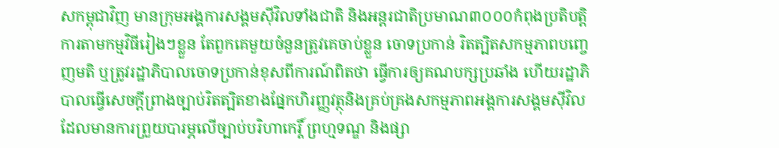សកម្ពុជាវិញ មានក្រុមអង្គការសង្គមស៊ីវិលទាំងជាតិ និងអន្តរជាតិប្រមាណ៣០០០កំពុងប្រតិបត្តិការតាមកម្មវិធីរៀងៗខ្លួន តែពួកគេមួយចំនួនត្រូវគេចាប់ខ្លួន ចោទប្រកាន់ រិតត្បិតសកម្មភាពបញ្ចេញមតិ ឬត្រូវរដ្ឋាភិបាលចោទប្រកាន់ខុសពីការណ៍ពិតថា ធ្វើការឲ្យគណបក្សប្រឆាំង ហើយរដ្ឋាភិបាលធ្វើសេចក្តីព្រាងច្បាប់រិតត្បិតខាងផ្នែកហិរញ្ញវត្ថុនិងគ្រប់គ្រងសកម្មភាពអង្គការសង្គមស៊ីវិលដែលមានការព្រួយបារម្ភលើច្បាប់បរិហាកេរ្តិ៍ ព្រហ្មទណ្ឌ និងផ្សា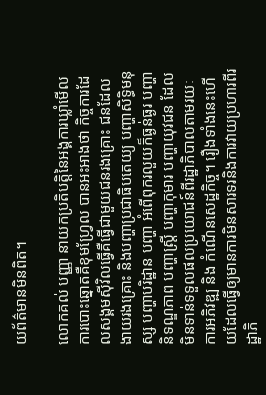យព័ត៌មានមិនពិត។

លោកគល់ បញ្ញា នាយកប្រតិបត្តិនៃអង្គការឃ្លាំមើលការបោះឆ្នោតគឺខុមហ្រ្វែល បានអះអាងថា កិច្ចការដែលសង្គមស៊ីវិលធ្វើគឺធ្វើជាមួយជនរងគ្រោះ ជនដែល ងាយរងគ្រោះ និងបញ្ហាប្រជាធិបតេយ្យ បញ្ហាសិទ្ធិមនុស្ស បញ្ហាបរិដ្ឋាន បញ្ហា អំពើពុករលួយក៏ធ្ងន់ធ្ងរ បញ្ហានិទណ្ឌភាព បញ្ហាស្តី្រ បញ្ហាកុមារ បញ្ហាយុវជន ដែលមិនទាន់ទទួលផលប្រយោជន៍ពីរដ្ឋាភិបាលតាមរយៈការអភិវឌ្ឍ និង កំណើនសេដ្ឋកិច្ច។ រឿងទាំងនេះហើយដែលធ្វើឲ្យមានការមិនសារទរនិងការវាយប្រហារពីរដ្ឋាភិ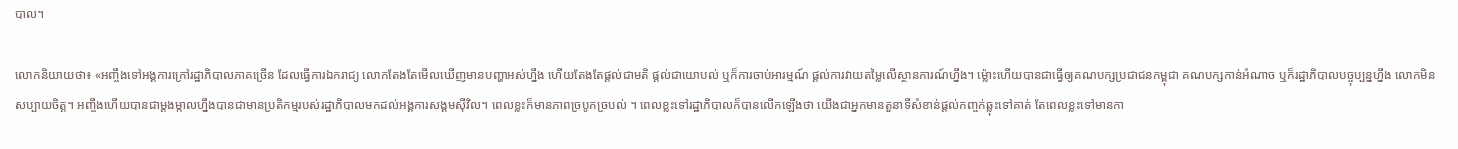បាល។

លោកនិយាយថា៖ «អញ្ចឹងទៅអង្គការក្រៅរដ្ឋាភិបាលភាគច្រើន ដែលធ្វើការឯករាជ្យ លោកតែងតែមើលឃើញមានបញ្ហាអស់ហ្នឹង ហើយតែងតែផ្តល់ជាមតិ ផ្តល់ជាយោបល់ ឬក៏ការចាប់អារម្មណ៍ ផ្តល់ការវាយតម្លៃលើស្ថានការណ៍ហ្នឹង។ ម៉្លោះហើយបានជាធ្វើឲ្យគណបក្សប្រជាជនកម្ពុជា គណបក្សកាន់អំណាច ឬក៏រដ្ឋាភិបាលបច្ចុប្បន្នហ្នឹង លោកមិនសប្បាយចិត្ត។ អញ្ចឹងហើយបានជាម្តងម្កាលហ្នឹងបានជាមានប្រតិកម្មរបស់រដ្ឋាភិបាលមកដល់អង្គការសង្គមស៊ីវិល។ ពេលខ្លះក៏មានភាពច្របូកច្របល់ ។ ពេលខ្លះទៅរដ្ឋាភិបាលក៏បានលើកឡើងថា យើងជាអ្នកមានតួនាទីសំខាន់ផ្តល់កញ្ចក់ឆ្លុះទៅគាត់ តែពេលខ្លះទៅមានកា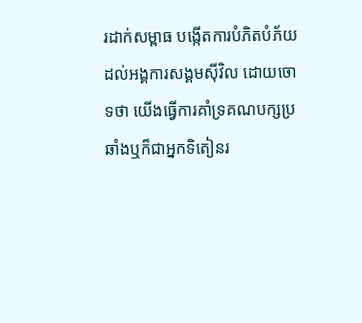រដាក់សម្ពាធ បង្កើតការបំភិតបំភ័យដល់អង្គការសង្គមស៊ីវិល ដោយចោទថា យើងធ្វើការគាំទ្រគណបក្សប្រឆាំងឬក៏ជាអ្នកទិតៀនរ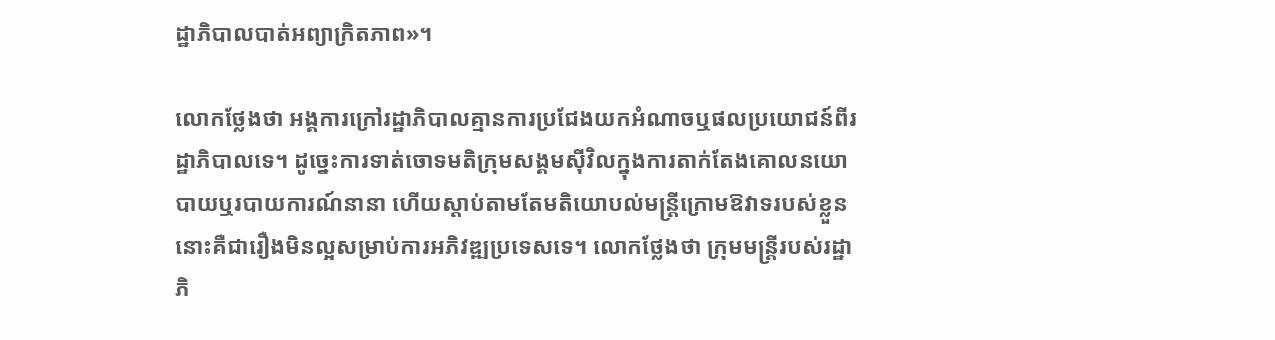ដ្ឋាភិបាលបាត់អព្យាក្រិតភាព»។

លោកថ្លែងថា អង្គការក្រៅរដ្ឋាភិបាលគ្មានការប្រជែងយកអំណាចឬផលប្រយោជន៍ពីរដ្ឋាភិបាលទេ។ ដូច្នេះការទាត់ចោទមតិក្រុមសង្គមស៊ីវិលក្នុងការតាក់តែងគោលនយោបាយឬរបាយការណ៍នានា ហើយស្តាប់តាមតែមតិយោបល់មន្ត្រីក្រោមឱវាទរបស់ខ្លួននោះគឺជារឿងមិនល្អសម្រាប់ការអភិវឌ្ឍប្រទេសទេ។ លោកថ្លែងថា ក្រុមមន្ត្រីរបស់រដ្ឋាភិ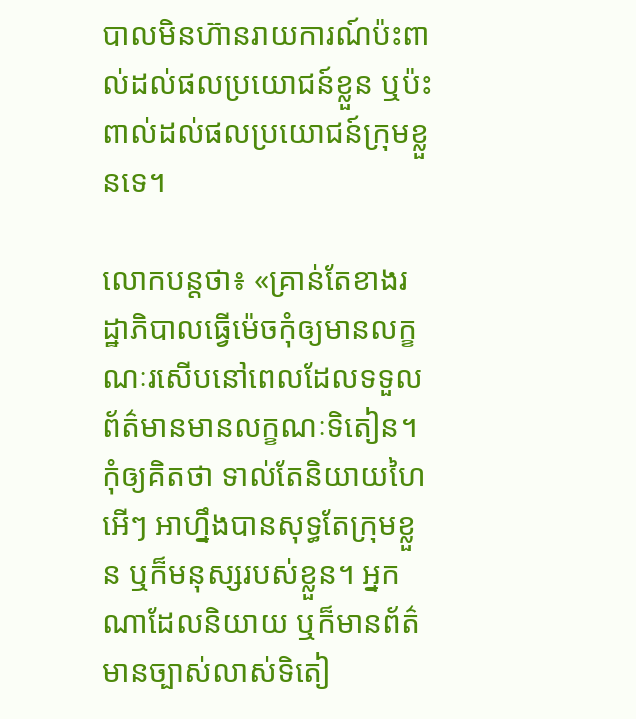បាលមិនហ៊ានរាយការណ៍ប៉ះពាល់ដល់ផលប្រយោជន៍ខ្លួន ឬប៉ះពាល់ដល់ផលប្រយោជន៍ក្រុមខ្លួនទេ។

លោកបន្តថា៖ «គ្រាន់តែខាងរដ្ឋាភិបាលធ្វើម៉េចកុំឲ្យមានលក្ខណៈរសើបនៅពេលដែលទទួលព័ត៌មានមានលក្ខណៈទិតៀន។ កុំឲ្យគិតថា ទាល់តែនិយាយហៃអើៗ អាហ្នឹងបានសុទ្ធតែក្រុមខ្លួន ឬក៏មនុស្សរបស់ខ្លួន។ អ្នកណាដែលនិយាយ ឬក៏មានព័ត៌មានច្បាស់លាស់ទិតៀ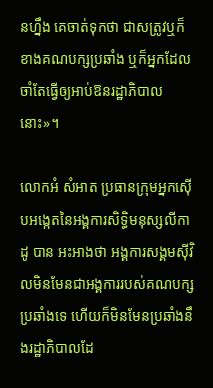នហ្នឹង គេចាត់ទុកថា ជាសត្រូវឬក៏ខាងគណបក្សប្រឆាំង ឬក៏អ្នកដែលចាំតែធ្វើឲ្យអាប់ឱនរដ្ឋាភិបាលនោះ»។

លោកអំ សំអាត ប្រធានក្រុមអ្នកស៊ើបអង្កេតនៃអង្គការសិទ្ធិមនុស្សលីកាដូ បាន អះអាងថា អង្គការសង្គមស៊ីវិលមិនមែនជាអង្គការរបស់គណបក្សប្រឆាំងទេ ហើយក៏មិនមែនប្រឆាំងនឹងរដ្ឋាភិបាលដែ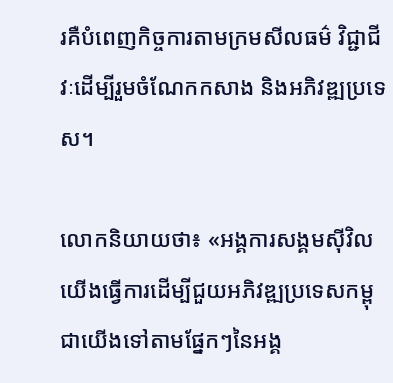រគឺបំពេញកិច្ចការតាមក្រមសីលធម៌ វិជ្ជាជីវៈដើម្បីរួមចំណែកកសាង និងអភិវឌ្ឍប្រទេស។

លោកនិយាយថា៖ «អង្គការសង្គមស៊ីវិលយើងធ្វើការដើម្បីជួយអភិវឌ្ឍប្រទេសកម្ពុជាយើងទៅតាមផ្នែកៗនៃអង្គ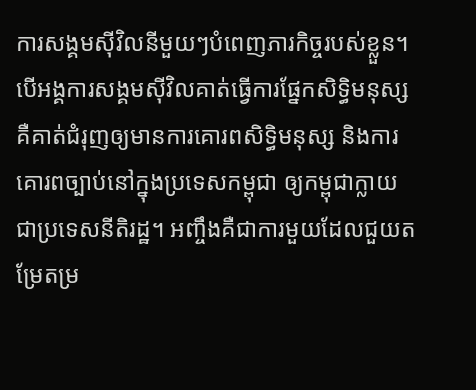ការសង្គមស៊ីវិលនីមួយៗបំពេញភារកិច្ចរបស់ខ្លួន។ បើអង្គការសង្គមស៊ីវិលគាត់ធ្វើការផ្នែកសិទ្ធិមនុស្សគឺគាត់ជំរុញឲ្យមានការគោរពសិទ្ធិមនុស្ស និងការគោរពច្បាប់នៅក្នុងប្រទេសកម្ពុជា ឲ្យកម្ពុជាក្លាយជាប្រទេសនីតិរដ្ឋ។ អញ្ចឹងគឺជាការមួយដែលជួយតម្រែតម្រ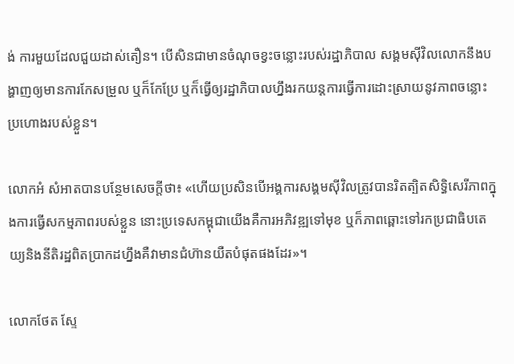ង់ ការមួយដែលជួយដាស់តឿន។ បើសិនជាមានចំណុចខ្វះចន្លោះរបស់រដ្ឋាភិបាល សង្គមស៊ីវិលលោកនឹងបង្ហាញឲ្យមានការកែសម្រួល ឬក៏កែប្រែ ឬក៏ធ្វើឲ្យរដ្ឋាភិបាលហ្នឹងរកយន្តការធ្វើការដោះស្រាយនូវភាពចន្លោះប្រហោងរបស់ខ្លួន។

លោកអំ សំអាតបានបន្ថែមសេចក្តីថា៖ «ហើយប្រសិនបើអង្គការសង្គមស៊ីវិលត្រូវបានរិតត្បិតសិទ្ធិសេរីភាពក្នុងការធ្វើសកម្មភាពរបស់ខ្លួន នោះប្រទេសកម្ពុជាយើងគឺការអភិវឌ្ឍទៅមុខ ឬក៏ភាពឆ្ពោះទៅរកប្រជាធិបតេយ្យនិងនីតិរដ្ឋពិតប្រាកដហ្នឹងគឺវាមានជំហ៊ានយឺតបំផុតផងដែរ»។

លោកថែត ស្ទែ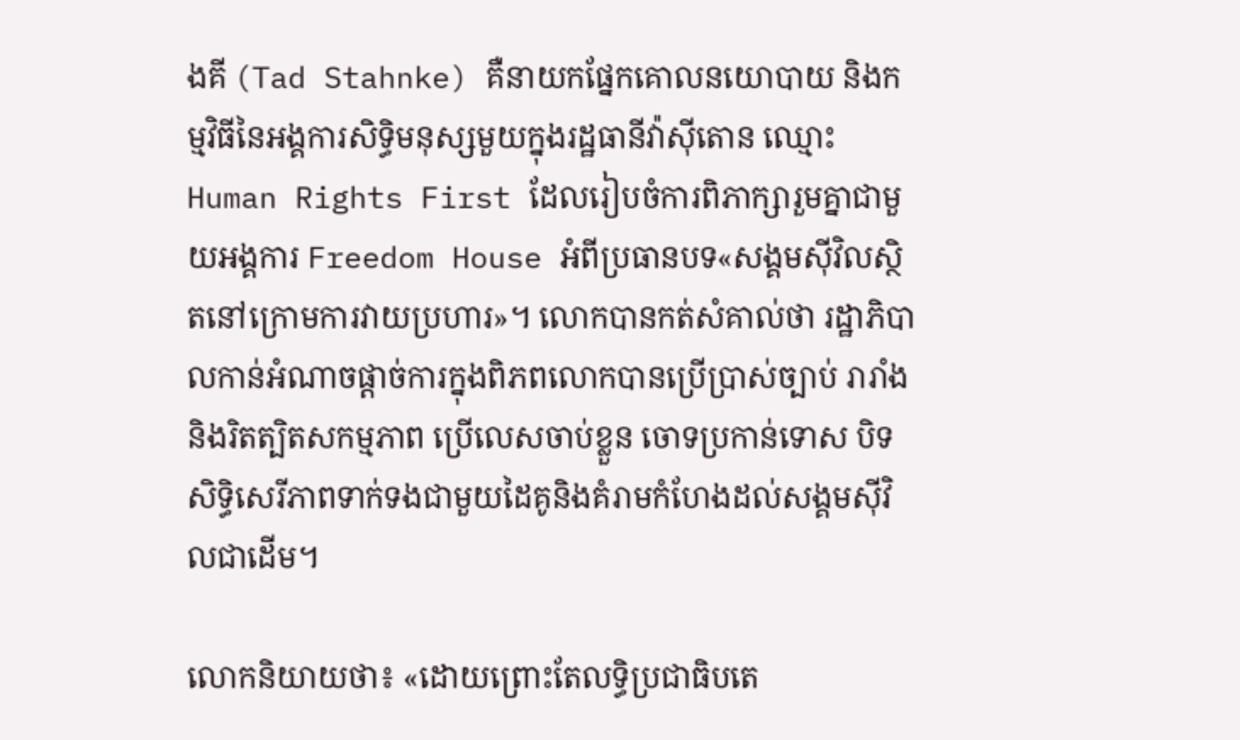ងគី (Tad Stahnke) គឺនាយកផ្នែកគោលនយោបាយ និងកម្មវិធីនៃអង្គការសិទ្ធិមនុស្សមួយក្នុងរដ្ឋធានីវ៉ាស៊ីតោន ឈ្មោះ Human Rights First ដែលរៀបចំការពិភាក្សារួមគ្នាជាមួយអង្គការ Freedom House អំពីប្រធានបទ«សង្គមស៊ីវិលស្ថិតនៅក្រោមការវាយប្រហារ»។ លោកបានកត់សំគាល់ថា រដ្ឋាភិបាលកាន់អំណាចផ្តាច់ការក្នុងពិភពលោកបានប្រើប្រាស់ច្បាប់ រារាំង និងរិតត្បិតសកម្មភាព ប្រើលេសចាប់ខ្លួន ចោទប្រកាន់ទោស បិទសិទ្ធិសេរីភាពទាក់ទងជាមួយដៃគូនិងគំរាមកំហែងដល់សង្គមស៊ីវិលជាដើម។

លោកនិយាយថា៖ «ដោយព្រោះតែលទ្ធិប្រជាធិបតេ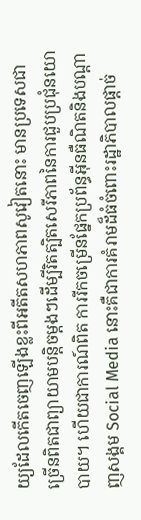យ្យដែលកើតចេញឡើងខ្លះពីអតីតសហភាពសូវៀតនោះ មានប្រទេសជាច្រើនពិតជាព្យាយាមបន្តិចម្តងៗដើម្បីរិតត្បិតសេរីភាពនៃការជួបប្រជុំនយោបាយ។ ហើយជាការណ៍ពិត ការរីកចម្រើនផ្នែកប្រព័ន្ធអ៊ីនធឺណិតនិងបណ្តាញសង្គម Social Media នោះគឺជាការគំរាមដ៏ធំចំពោះរដ្ឋាភិបាលផ្តាច់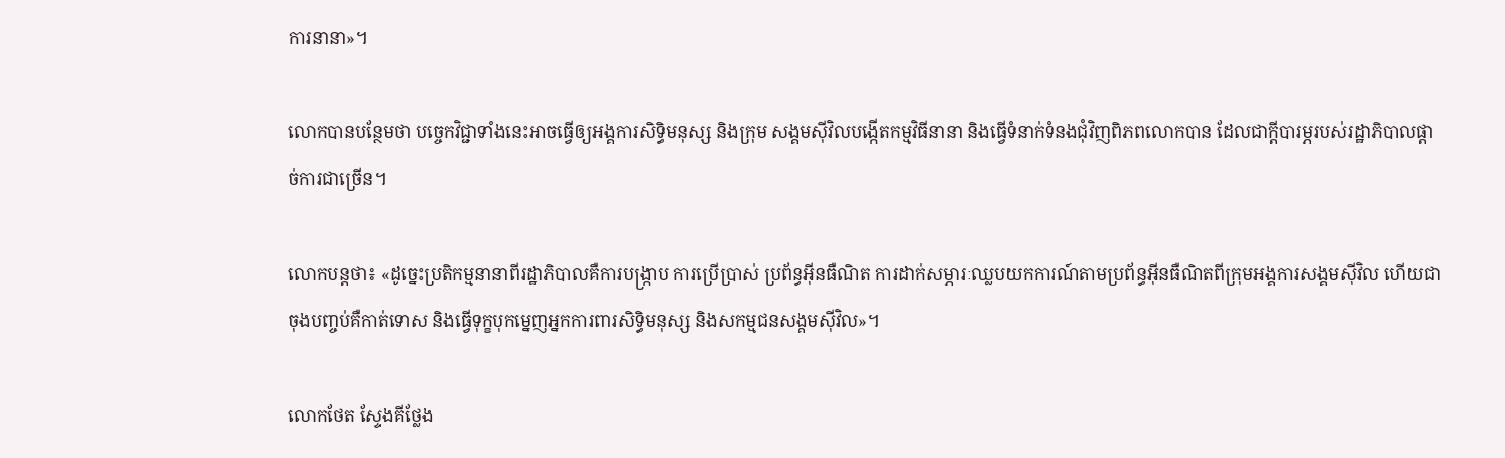ការនានា»។

លោកបានបន្ថែមថា បច្ចេកវិជ្ជាទាំងនេះអាចធ្វើឲ្យអង្គការសិទ្ធិមនុស្ស និងក្រុម សង្គមស៊ីវិលបង្កើតកម្មវិធីនានា និងធ្វើទំនាក់ទំនងជុំវិញពិភពលោកបាន ដែលជាក្តីបារម្ភរបស់រដ្ឋាភិបាលផ្តាច់ការជាច្រើន។

លោកបន្តថា៖ «ដូច្នេះប្រតិកម្មនានាពីរដ្ឋាភិបាលគឺការបង្ក្រាប ការប្រើប្រាស់ ប្រព័ន្ធអ៊ីនធឺណិត ការដាក់សម្ភារៈឈ្លបយកការណ៍តាមប្រព័ន្ធអ៊ីនធឺណិតពីក្រុមអង្គការសង្គមស៊ីវិល ហើយជាចុងបញ្ចប់គឺកាត់ទោស និងធ្វើទុក្ខបុកម្នេញអ្នកការពារសិទ្ធិមនុស្ស និងសកម្មជនសង្គមស៊ីវិល»។

លោកថែត ស្ទែងគីថ្លែង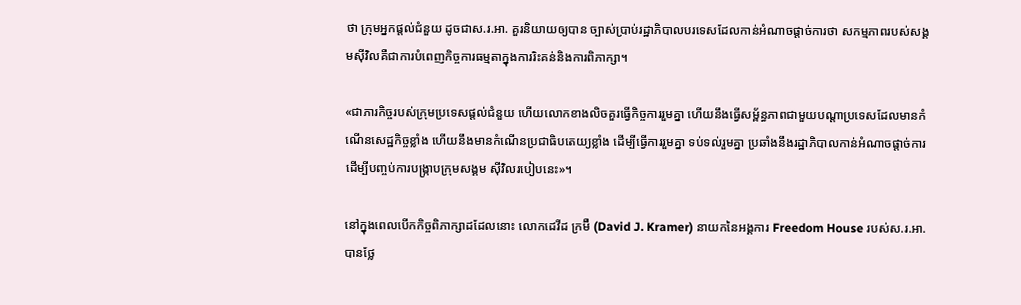ថា ក្រុមអ្នកផ្តល់ជំនួយ ដូចជាស.រ.អា. គួរនិយាយឲ្យបាន ច្បាស់ប្រាប់រដ្ឋាភិបាលបរទេសដែលកាន់អំណាចផ្តាច់ការថា សកម្មភាពរបស់សង្គមស៊ីវិលគឺជាការបំពេញកិច្ចការធម្មតាក្នុងការរិះគន់និងការពិភាក្សា។

«ជាភារកិច្ចរបស់ក្រុមប្រទេសផ្តល់ជំនួយ ហើយលោកខាងលិចគួរធ្វើកិច្ចការរួមគ្នា ហើយនឹងធ្វើសម្ព័ន្ធភាពជាមួយបណ្តាប្រទេសដែលមានកំណើនសេដ្ឋកិច្ចខ្លាំង ហើយនឹងមានកំណើនប្រជាធិបតេយ្យខ្លាំង ដើម្បីធ្វើការរួមគ្នា ទប់ទល់រួមគ្នា ប្រឆាំងនឹងរដ្ឋាភិបាលកាន់អំណាចផ្តាច់ការ ដើម្បីបញ្ចប់ការបង្រ្កាបក្រុមសង្គម ស៊ីវិលរបៀបនេះ»។

នៅក្នុងពេលបើកកិច្ចពិភាក្សាដដែលនោះ លោកដេវីដ ក្រម៊ឺ (David J. Kramer) នាយកនៃអង្គការ Freedom House របស់ស.រ.អា. បានថ្លែ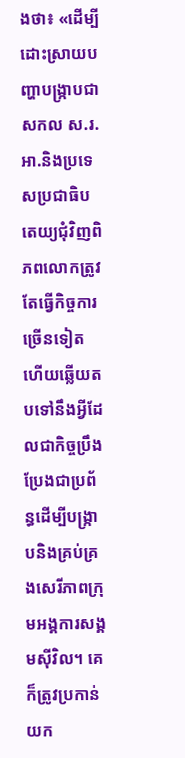ងថា៖ «ដើម្បីដោះស្រាយបញ្ហាបង្ក្រាបជាសកល ស.រ.អា.និងប្រទេសប្រជាធិបតេយ្យជុំវិញពិភពលោកត្រូវតែធ្វើកិច្ចការច្រើនទៀត ហើយឆ្លើយតបទៅនឹងអ្វីដែលជាកិច្ចប្រឹងប្រែងជាប្រព័ន្ធដើម្បីបង្ក្រាបនិងគ្រប់គ្រងសេរីភាពក្រុមអង្គការសង្គមស៊ីវិល។ គេក៏ត្រូវប្រកាន់យក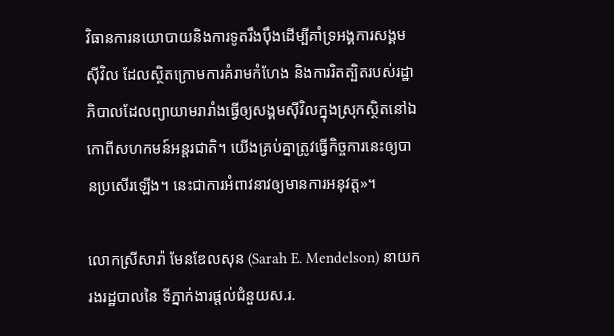វិធានការនយោបាយនិងការទូតរឹងប៉ឹងដើម្បីគាំទ្រអង្គការសង្គមស៊ីវិល ដែលស្ថិតក្រោមការគំរាមកំហែង និងការរិតត្បិតរបស់រដ្ឋាភិបាលដែលព្យាយាមរារាំងធ្វើឲ្យសង្គមស៊ីវិលក្នុងស្រុកស្ថិតនៅឯកោពីសហកមន៍អន្តរជាតិ។ យើងគ្រប់គ្នាត្រូវធ្វើកិច្ចការនេះឲ្យបានប្រសើរឡើង។ នេះជាការអំពាវនាវឲ្យមានការអនុវត្ត»។

លោកស្រីសារ៉ា មែនឌែលសុន (Sarah E. Mendelson) នាយករងរដ្ឋបាលនៃ ទីភ្នាក់ងារផ្តល់ជំនួយស.រ.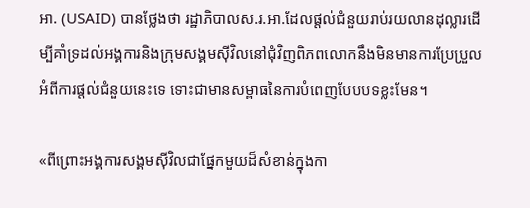អា. (USAID) បានថ្លែងថា រដ្ឋាភិបាលស.រ.អា.ដែលផ្តល់ជំនួយរាប់រយលានដុល្លារដើម្បីគាំទ្រដល់អង្គការនិងក្រុមសង្គមស៊ីវិលនៅជុំវិញពិភពលោកនឹងមិនមានការប្រែប្រួលអំពីការផ្តល់ជំនួយនេះទេ ទោះជាមានសម្ពាធនៃការបំពេញបែបបទខ្លះមែន។

«ពីព្រោះអង្គការសង្គមស៊ីវិលជាផ្នែកមួយដ៏សំខាន់ក្នុងកា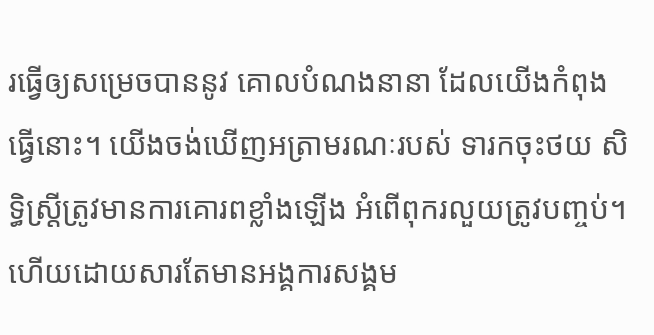រធ្វើឲ្យសម្រេចបាននូវ គោលបំណងនានា ដែលយើងកំពុងធ្វើនោះ។ យើងចង់ឃើញអត្រាមរណៈរបស់ ទារកចុះថយ សិទ្ធិស្ត្រីត្រូវមានការគោរពខ្លាំងឡើង អំពើពុករលួយត្រូវបញ្ចប់។ ហើយដោយសារតែមានអង្គការសង្គម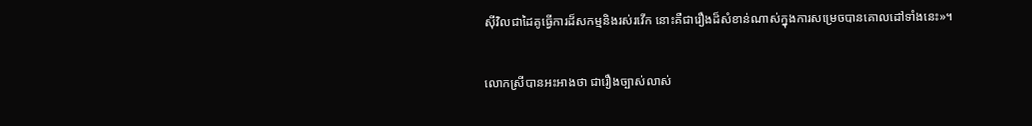ស៊ីវិលជាដៃគូធ្វើការដ៏សកម្មនិងរស់រវើក នោះគឺជារឿងដ៏សំខាន់ណាស់ក្នុងការសម្រេចបានគោលដៅទាំងនេះ»។

លោកស្រីបានអះអាងថា ជារឿងច្បាស់លាស់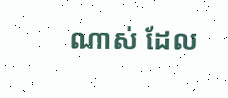ណាស់ ដែល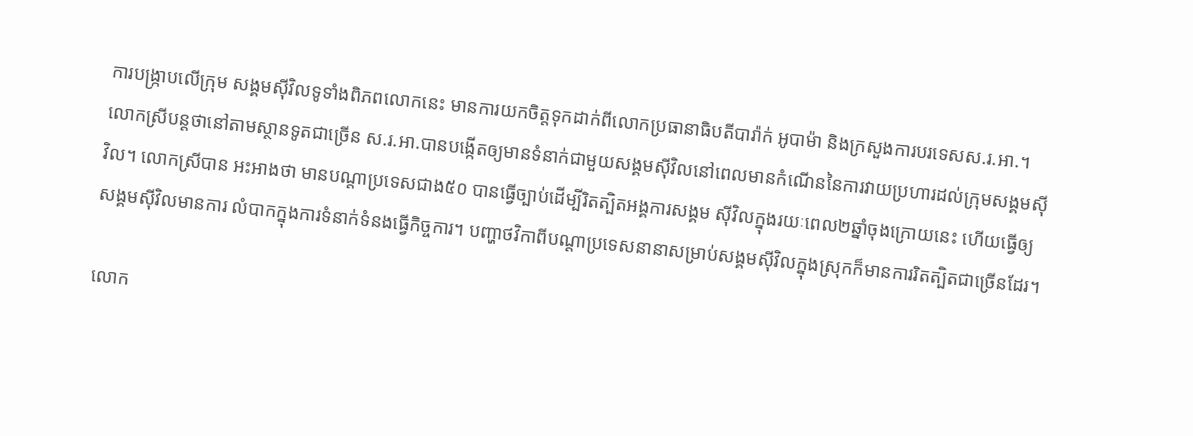ការបង្រ្កាបលើក្រុម សង្គមស៊ីវិលទូទាំងពិភពលោកនេះ មានការយកចិត្តទុកដាក់ពីលោកប្រធានាធិបតីបារ៉ាក់ អូបាម៉ា និងក្រសួងការបរទេសស.រ.អា.។ លោកស្រីបន្តថានៅតាមស្ថានទូតជាច្រើន ស.រ.អា.បានបង្កើតឲ្យមានទំនាក់ជាមួយសង្គមស៊ីវិលនៅពេលមានកំណើននៃការវាយប្រហារដល់ក្រុមសង្គមស៊ីវិល។ លោកស្រីបាន អះអាងថា មានបណ្តាប្រទេសជាង៥០ បានធ្វើច្បាប់ដើម្បីរិតត្បិតអង្គការសង្គម ស៊ីវិលក្នុងរយៈពេល២ឆ្នាំចុងក្រោយនេះ ហើយធ្វើឲ្យសង្គមស៊ីវិលមានការ លំបាកក្នុងការទំនាក់ទំនងធ្វើកិច្ចការ។ បញ្ហាថវិកាពីបណ្តាប្រទេសនានាសម្រាប់សង្គមស៊ីវិលក្នុងស្រុកក៏មានការរិតត្បិតជាច្រើនដែរ។

លោក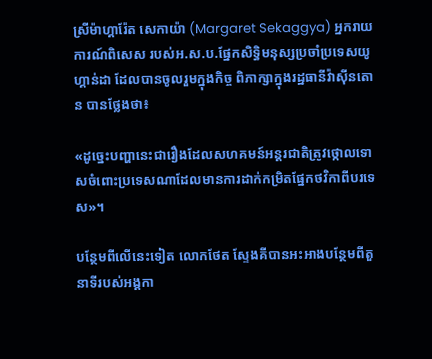ស្រីម៉ាហ្គារ៉ែត សេកាយ៉ា (Margaret Sekaggya) អ្នករាយការណ៍ពិសេស របស់អ.ស.ប.ផ្នែកសិទ្ធិមនុស្សប្រចាំប្រទេសយូហ្គាន់ដា ដែលបានចូលរួមក្នុងកិច្ច ពិភាក្សាក្នុងរដ្ឋធានីវ៉ាស៊ីនតោន បានថ្លែងថា៖

«ដូច្នេះបញ្ហានេះជារឿងដែលសហគមន៍អន្តរជាតិត្រូវថ្កោលទោសចំពោះប្រទេសណាដែលមានការដាក់កម្រិតផ្នែកថវិកាពីបរទេស»។

បន្ថែមពីលើនេះទៀត លោកថែត ស្ទែងគីបានអះអាងបន្ថែមពីតួនាទីរបស់អង្គកា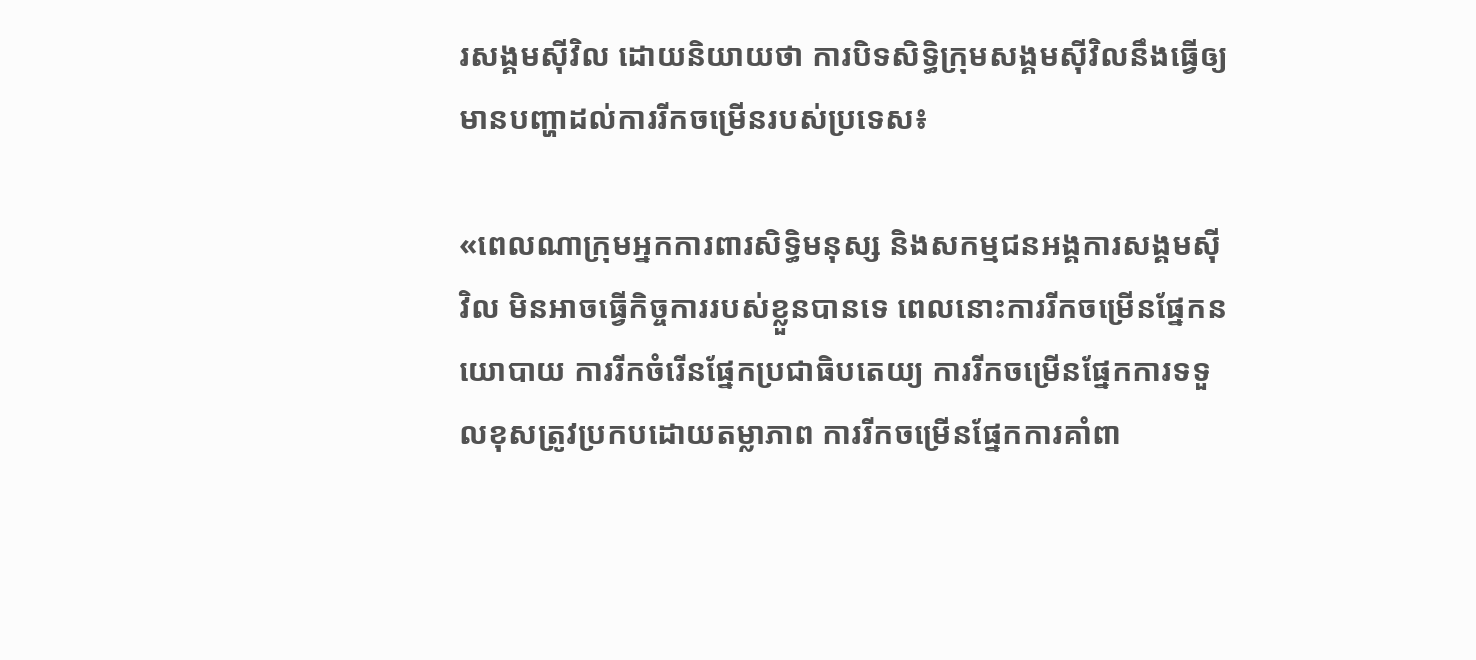រសង្គមស៊ីវិល ដោយនិយាយថា ការបិទសិទ្ធិក្រុមសង្គមស៊ីវិលនឹងធ្វើឲ្យមានបញ្ហាដល់ការរីកចម្រើនរបស់ប្រទេស៖

«ពេលណាក្រុមអ្នកការពារសិទ្ធិមនុស្ស និងសកម្មជនអង្គការសង្គមស៊ីវិល មិនអាចធ្វើកិច្ចការរបស់ខ្លួនបានទេ ពេលនោះការរីកចម្រើនផ្នែកនយោបាយ ការរីកចំរើនផ្នែកប្រជាធិបតេយ្យ ការរីកចម្រើនផ្នែកការទទួលខុសត្រូវប្រកបដោយតម្លាភាព ការរីកចម្រើនផ្នែកការគាំពា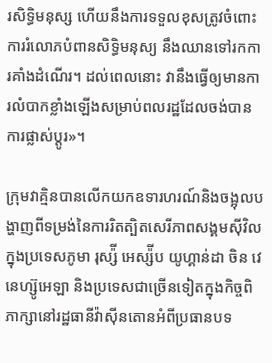រសិទ្ធិមនុស្ស ហើយនឹងការទទួលខុសត្រូវចំពោះការរំលោភបំពានសិទ្ធិមនុស្យ នឹងឈានទៅរកការគាំងដំណើរ។ ដល់ពេលនោះ វានឹងធ្វើឲ្យមានការលំបាកខ្លាំងឡើងសម្រាប់ពលរដ្ឋដែលចង់បានការផ្លាស់ប្តូរ»។

ក្រុមវាគ្មិនបានលើកយកឧទារហរណ៍និងចង្អុលបង្ហាញពីទម្រង់នៃការរិតត្បិតសេរីភាពសង្គមស៊ីវិលក្នុងប្រទេសភូមា រុស្ស៉ី អេស្ស៉ីប យូហ្គាន់ដា ចិន វេនេហ្ស៊ូអេឡា និងប្រទេសជាច្រើនទៀតក្នុងកិច្ចពិភាក្សានៅរដ្ឋធានីវ៉ាស៊ីនតោនអំពីប្រធានបទ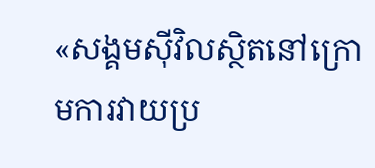«សង្គមស៊ីវិលស្ថិតនៅក្រោមការវាយប្រ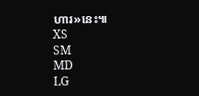ហារ»នេះ៕
XS
SM
MD
LG